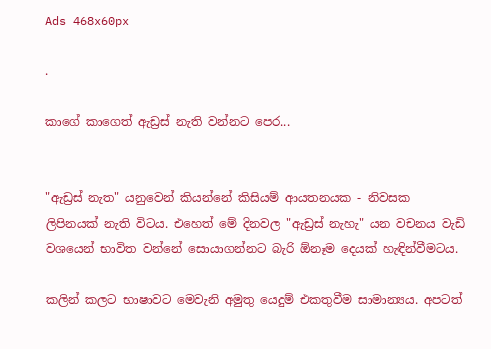Ads 468x60px

.

කාගේ කාගෙත් ඇඩ්‍රස්‌ නැති වන්නට පෙර...


"ඇඩ්‍රස්‌ නැත" යනුවෙන් කියන්නේ කිසියම් ආයතනයක - නිවසක ලිපිනයක්‌ නැති විටය. එහෙත් මේ දිනවල "ඇඩ්‍රස්‌ නැහැ" යන වචනය වැඩි වශයෙන් භාවිත වන්නේ සොයාගන්නට බැරි ඕනෑම දෙයක්‌ හැඳින්වීමටය.

කලින් කලට භාෂාවට මෙවැනි අමුතු යෙදුම් එකතුවීම සාමාන්‍යය. අපටත්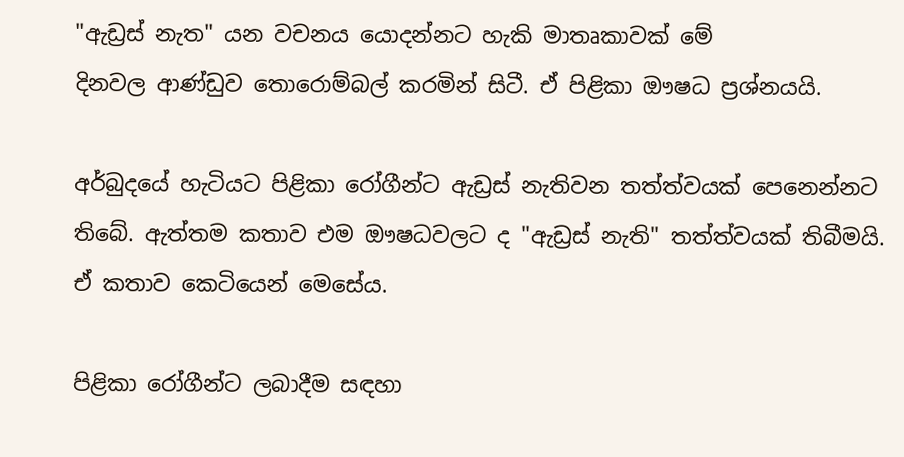"ඇඩ්‍රස්‌ නැත" යන වචනය යොදන්නට හැකි මාතෘකාවක්‌ මේ
දිනවල ආණ්‌ඩුව තොරොම්බල් කරමින් සිටී. ඒ පිළිකා ඖෂධ ප්‍රශ්නයයි.

අර්බුදයේ හැටියට පිළිකා රෝගීන්ට ඇඩ්‍රස්‌ නැතිවන තත්ත්වයක්‌ පෙනෙන්නට තිබේ. ඇත්තම කතාව එම ඖෂධවලට ද "ඇඩ්‍රස්‌ නැති" තත්ත්වයක්‌ තිබීමයි. ඒ කතාව කෙටියෙන් මෙසේය.

පිළිකා රෝගීන්ට ලබාදීම සඳහා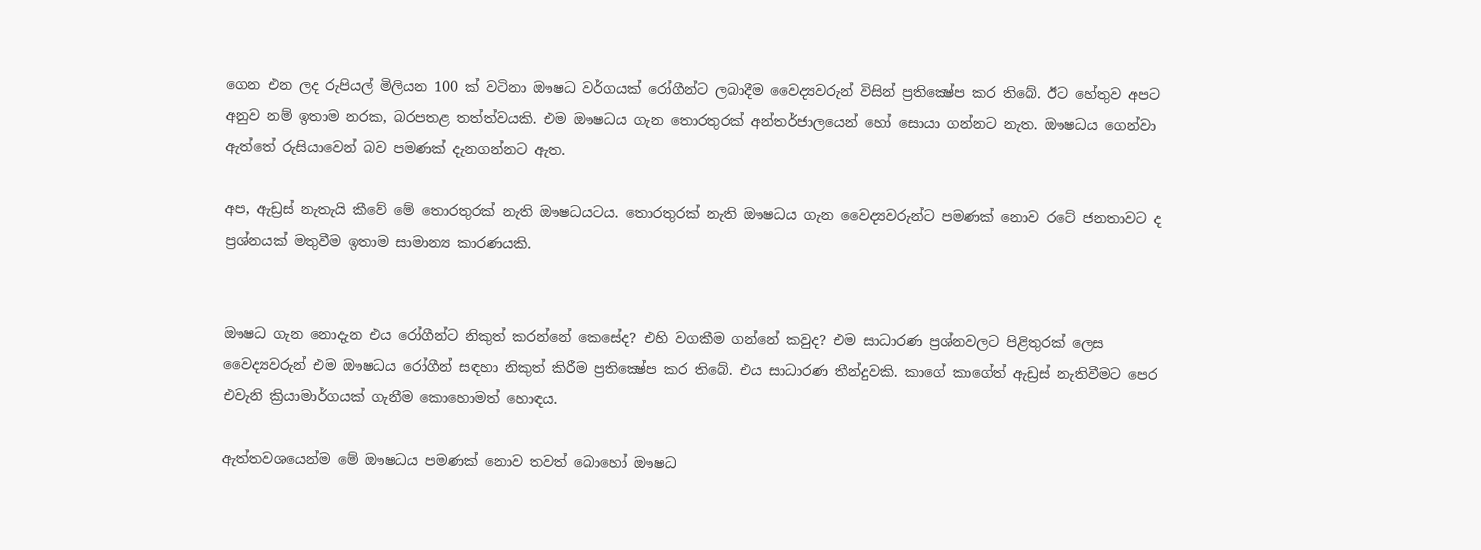ගෙන එන ලද රුපියල් මිලියන 100 ක්‌ වටිනා ඖෂධ වර්ගයක්‌ රෝගීන්ට ලබාදීම වෛද්‍යවරුන් විසින් ප්‍රතික්‍ෂේප කර තිබේ. ඊට හේතුව අපට අනුව නම් ඉතාම නරක, බරපතළ තත්ත්වයකි. එම ඖෂධය ගැන තොරතුරක්‌ අන්තර්ජාලයෙන් හෝ සොයා ගන්නට නැත. ඖෂධය ගෙන්වා ඇත්තේ රුසියාවෙන් බව පමණක්‌ දැනගන්නට ඇත.

අප, ඇඩ්‍රස්‌ නැතැයි කීවේ මේ තොරතුරක්‌ නැති ඖෂධයටය. තොරතුරක්‌ නැති ඖෂධය ගැන වෛද්‍යවරුන්ට පමණක්‌ නොව රටේ ජනතාවට ද ප්‍රශ්නයක්‌ මතුවීම ඉතාම සාමාන්‍ය කාරණයකි.


ඖෂධ ගැන නොදැන එය රෝගීන්ට නිකුත් කරන්නේ කෙසේද? එහි වගකීම ගන්නේ කවුද? එම සාධාරණ ප්‍රශ්නවලට පිළිතුරක්‌ ලෙස වෛද්‍යවරුන් එම ඖෂධය රෝගීන් සඳහා නිකුත් කිරීම ප්‍රතික්‍ෂේප කර තිබේ. එය සාධාරණ තීන්දුවකි. කාගේ කාගේත් ඇඩ්‍රස්‌ නැතිවීමට පෙර එවැනි ක්‍රියාමාර්ගයක්‌ ගැනීම කොහොමත් හොඳය.

ඇත්තවශයෙන්ම මේ ඖෂධය පමණක්‌ නොව තවත් බොහෝ ඖෂධ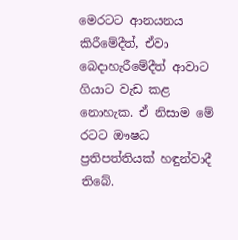මෙරටට ආනයනය කිරීමේදීත්, ඒවා බෙදාහැරීමේදීත් ආවාට ගියාට වැඩ කළ නොහැක. ඒ නිසාම මේ රටට ඖෂධ ප්‍රතිපත්තියක්‌ හඳුන්වාදී තිබේ.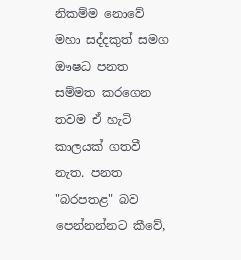නිකම්ම නොවේ මහා සද්දකුත් සමග ඖෂධ පනත සම්මත කරගෙන තවම ඒ හැටි කාලයක්‌ ගතවී නැත. පනත "බරපතළ" බව පෙන්නන්නට කීවේ,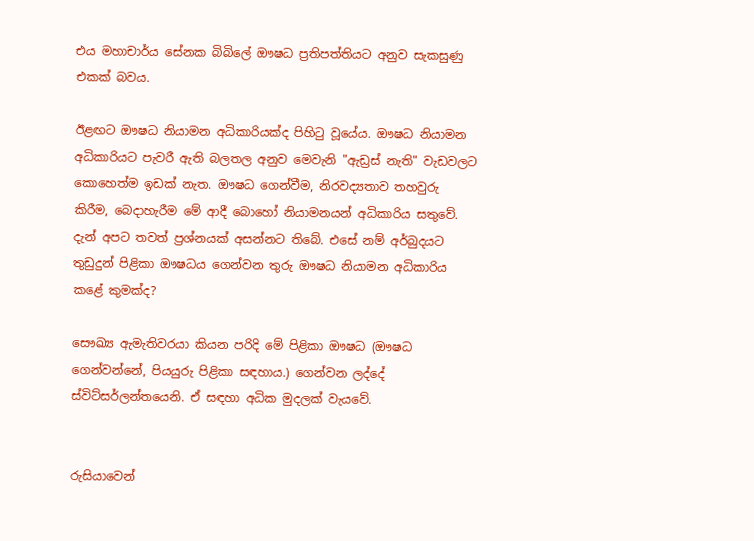එය මහාචාර්ය සේනක බිබිලේ ඖෂධ ප්‍රතිපත්තියට අනුව සැකසුණු එකක්‌ බවය.

ඊළඟට ඖෂධ නියාමන අධිකාරියක්‌ද පිහිටු වූයේය. ඖෂධ නියාමන අධිකාරියට පැවරී ඇති බලතල අනුව මෙවැනි "ඇඩ්‍රස්‌ නැති" වැඩවලට කොහෙත්ම ඉඩක්‌ නැත. ඖෂධ ගෙන්වීම, නිරවද්‍යතාව තහවුරු කිරීම, බෙදාහැරීම මේ ආදී බොහෝ නියාමනයන් අධිකාරිය සතුවේ. දැන් අපට තවත් ප්‍රශ්නයක්‌ අසන්නට තිබේ. එසේ නම් අර්බුදයට තුඩුදුන් පිළිකා ඖෂධය ගෙන්වන තුරු ඖෂධ නියාමන අධිකාරිය කළේ කුමක්‌ද?

සෞඛ්‍ය ඇමැතිවරයා කියන පරිදි මේ පිළිකා ඖෂධ (ඖෂධ ගෙන්වන්නේ, පියයුරු පිළිකා සඳහාය.) ගෙන්වන ලද්දේ ස්‌විට්‌සර්ලන්තයෙනි. ඒ සඳහා අධික මුදලක්‌ වැයවේ.


රුසියාවෙන්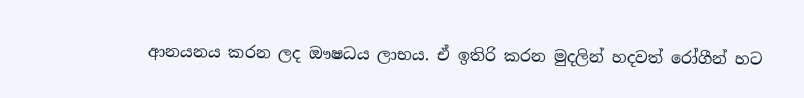ආනයනය කරන ලද ඖෂධය ලාභය. ඒ ඉතිරි කරන මුදලින් හදවත් රෝගීන් හට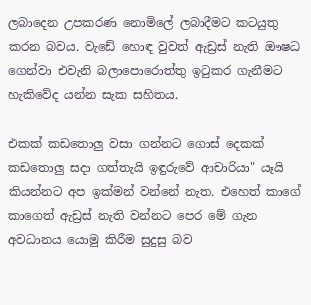ලබාදෙන උපකරණ නොමිලේ ලබාදීමට කටයුතු කරන බවය. වැඩේ හොඳ වුවත් ඇඩ්‍රස්‌ නැති ඖෂධ ගෙන්වා එවැනි බලාපොරොත්තු ඉටුකර ගැනීමට හැකිවේද යන්න සැක සහිතය.

එකක්‌ කඩතොලු වසා ගන්නට ගොස්‌ දෙකක්‌ කඩතොලු සදා ගත්තැයි ඉඳුරුවේ ආචාරියා" යෑයි කියන්නට අප ඉක්‌මන් වන්නේ නැත. එහෙත් කාගේ කාගෙත් ඇඩ්‍රස්‌ නැති වන්නට පෙර මේ ගැන අවධානය යොමු කිරීම සුදුසු බව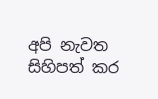අපි නැවත සිහිපත් කර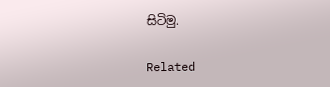සිටිමු.

Related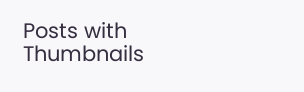Posts with Thumbnails